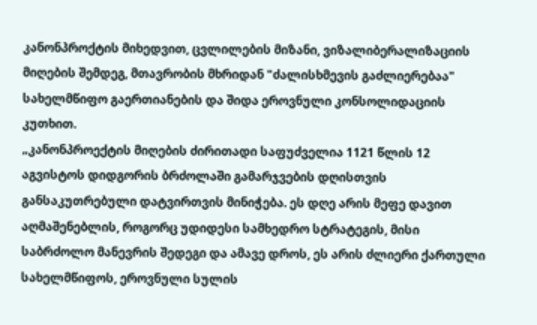კანონპროქტის მიხედვით, ცვლილების მიზანი, ვიზალიბერალიზაციის მიღების შემდეგ, მთავრობის მხრიდან "ძალისხმევის გაძლიერებაა" სახელმწიფო გაერთიანების და შიდა ეროვნული კონსოლიდაციის კუთხით.
„კანონპროექტის მიღების ძირითადი საფუძველია 1121 წლის 12 აგვისტოს დიდგორის ბრძოლაში გამარჯვების დღისთვის განსაკუთრებული დატვირთვის მინიჭება. ეს დღე არის მეფე დავით აღმაშენებლის, როგორც უდიდესი სამხედრო სტრატეგის, მისი საბრძოლო მანევრის შედეგი და ამავე დროს, ეს არის ძლიერი ქართული სახელმწიფოს, ეროვნული სულის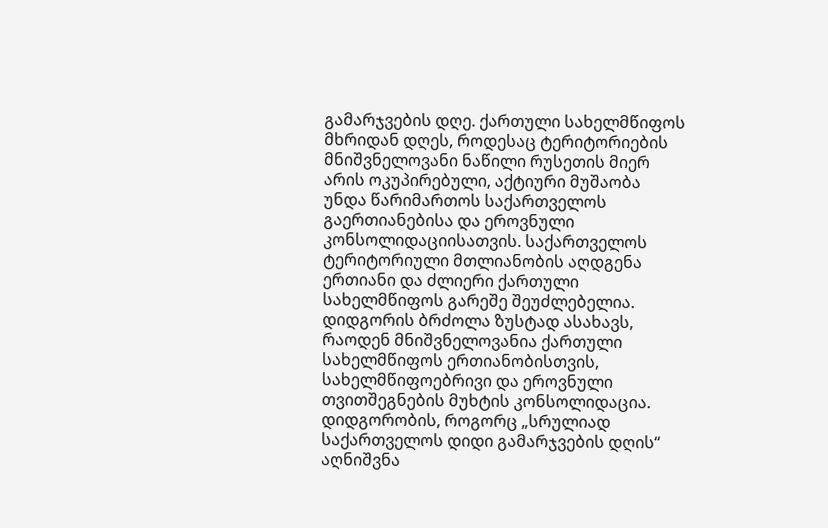გამარჯვების დღე. ქართული სახელმწიფოს მხრიდან დღეს, როდესაც ტერიტორიების მნიშვნელოვანი ნაწილი რუსეთის მიერ არის ოკუპირებული, აქტიური მუშაობა უნდა წარიმართოს საქართველოს გაერთიანებისა და ეროვნული კონსოლიდაციისათვის. საქართველოს ტერიტორიული მთლიანობის აღდგენა ერთიანი და ძლიერი ქართული სახელმწიფოს გარეშე შეუძლებელია. დიდგორის ბრძოლა ზუსტად ასახავს, რაოდენ მნიშვნელოვანია ქართული სახელმწიფოს ერთიანობისთვის, სახელმწიფოებრივი და ეროვნული თვითშეგნების მუხტის კონსოლიდაცია. დიდგორობის, როგორც „სრულიად საქართველოს დიდი გამარჯვების დღის“ აღნიშვნა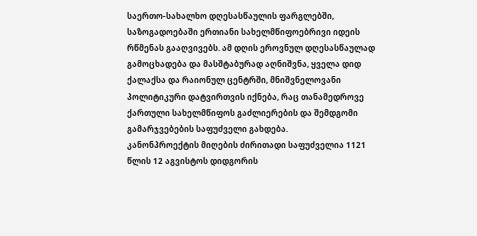საერთო-სახალხო დღესასწაულის ფარგლებში, საზოგადოებაში ერთიანი სახელმწიფოებრივი იდეის რწმენას გააღვივებს. ამ დღის ეროვნულ დღესასწაულად გამოცხადება და მასშტაბურად აღნიშვნა, ყველა დიდ ქალაქსა და რაიონულ ცენტრში, მნიშვნელოვანი პოლიტიკური დატვირთვის იქნება, რაც თანამედროვე ქართული სახელმწიფოს გაძლიერების და შემდგომი გამარჯვებების საფუძველი გახდება.
კანონპროექტის მიღების ძირითადი საფუძველია 1121 წლის 12 აგვისტოს დიდგორის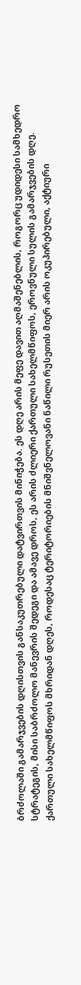ბრძოლაში გამარჯვების დღისთვის განსაკუთრებული დატვირთვის მინიჭება. ეს დღე არის მეფე დავით აღმაშენებლის, როგორც უდიდესი სამხედრო სტრატეგის, მისი საბრძოლო მანევრის შედეგი და ამავე დროს, ეს არის ძლიერი ქართული სახელმწიფოს, ეროვნული სულის გამარჯვების დღე. ქართული სახელმწიფოს მხრიდან დღეს, როდესაც ტერიტორიების მნიშვნელოვანი ნაწილი რუსეთის მიერ არის ოკუპირებული, აქტიური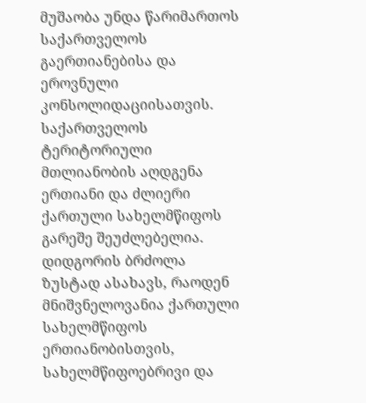მუშაობა უნდა წარიმართოს საქართველოს გაერთიანებისა და ეროვნული კონსოლიდაციისათვის. საქართველოს ტერიტორიული მთლიანობის აღდგენა ერთიანი და ძლიერი ქართული სახელმწიფოს გარეშე შეუძლებელია. დიდგორის ბრძოლა ზუსტად ასახავს, რაოდენ მნიშვნელოვანია ქართული სახელმწიფოს ერთიანობისთვის, სახელმწიფოებრივი და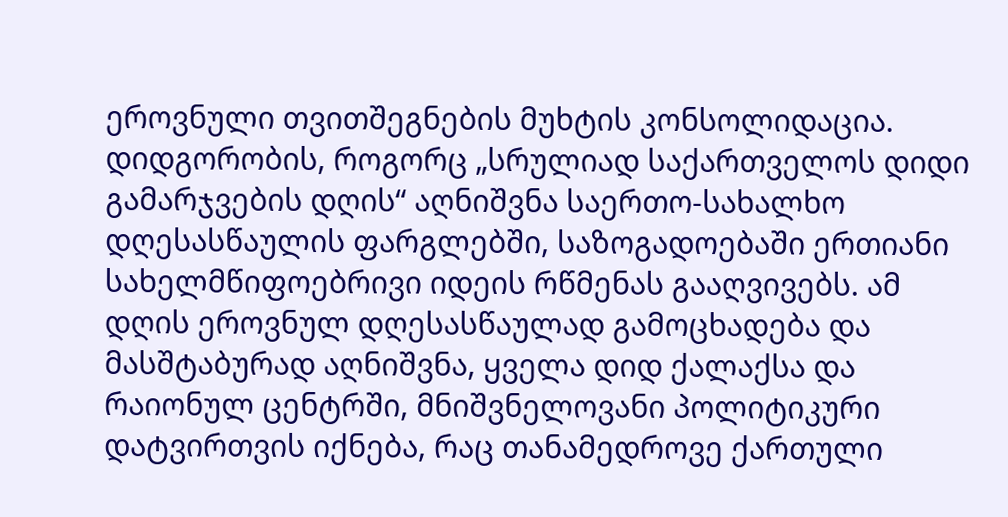ეროვნული თვითშეგნების მუხტის კონსოლიდაცია. დიდგორობის, როგორც „სრულიად საქართველოს დიდი გამარჯვების დღის“ აღნიშვნა საერთო-სახალხო დღესასწაულის ფარგლებში, საზოგადოებაში ერთიანი სახელმწიფოებრივი იდეის რწმენას გააღვივებს. ამ დღის ეროვნულ დღესასწაულად გამოცხადება და მასშტაბურად აღნიშვნა, ყველა დიდ ქალაქსა და რაიონულ ცენტრში, მნიშვნელოვანი პოლიტიკური დატვირთვის იქნება, რაც თანამედროვე ქართული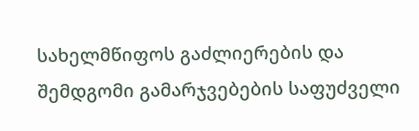სახელმწიფოს გაძლიერების და შემდგომი გამარჯვებების საფუძველი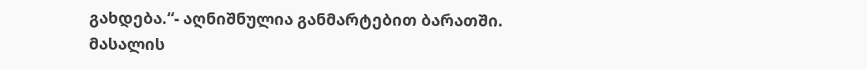გახდება.“- აღნიშნულია განმარტებით ბარათში.
მასალის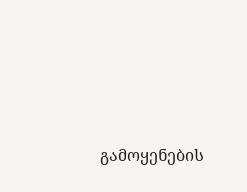გამოყენების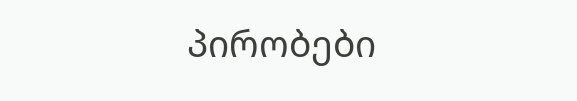პირობები